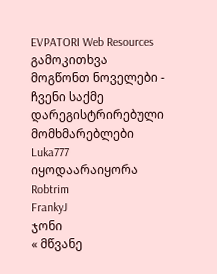EVPATORI Web Resources
გამოკითხვა
მოგწონთ ნოველები - ჩვენი საქმე
დარეგისტრირებული მომხმარებლები
Luka777
იყოდაარაიყორა
Robtrim
FrankyJ
ჯონი
« მწვანე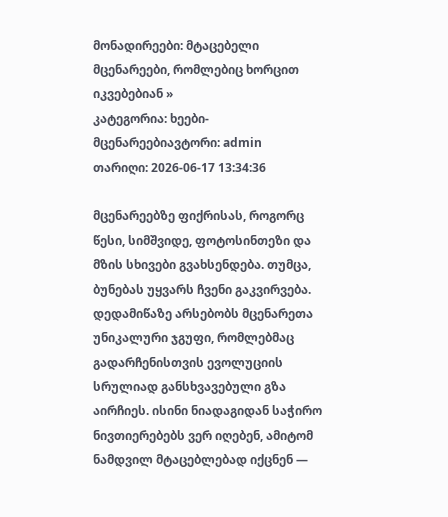მონადირეები: მტაცებელი მცენარეები, რომლებიც ხორცით იკვებებიან »
კატეგორია: ხეები-მცენარეებიავტორი: admin
თარიღი: 2026-06-17 13:34:36

მცენარეებზე ფიქრისას, როგორც წესი, სიმშვიდე, ფოტოსინთეზი და მზის სხივები გვახსენდება. თუმცა, ბუნებას უყვარს ჩვენი გაკვირვება. დედამიწაზე არსებობს მცენარეთა უნიკალური ჯგუფი, რომლებმაც გადარჩენისთვის ევოლუციის სრულიად განსხვავებული გზა აირჩიეს. ისინი ნიადაგიდან საჭირო ნივთიერებებს ვერ იღებენ, ამიტომ ნამდვილ მტაცებლებად იქცნენ —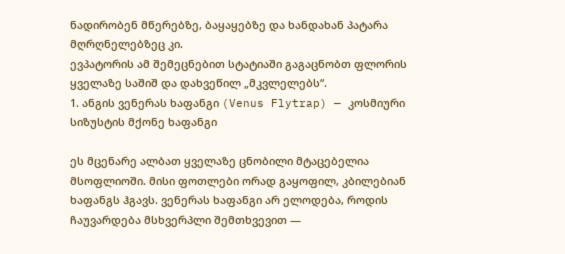ნადირობენ მწერებზე, ბაყაყებზე და ხანდახან პატარა მღრღნელებზეც კი.
ევპატორის ამ შემეცნებით სტატიაში გაგაცნობთ ფლორის ყველაზე საშიშ და დახვეწილ „მკვლელებს“.
1. ანგის ვენერას ხაფანგი (Venus Flytrap) — კოსმიური სიზუსტის მქონე ხაფანგი

ეს მცენარე ალბათ ყველაზე ცნობილი მტაცებელია მსოფლიოში. მისი ფოთლები ორად გაყოფილ, კბილებიან ხაფანგს ჰგავს. ვენერას ხაფანგი არ ელოდება, როდის ჩაუვარდება მსხვერპლი შემთხვევით —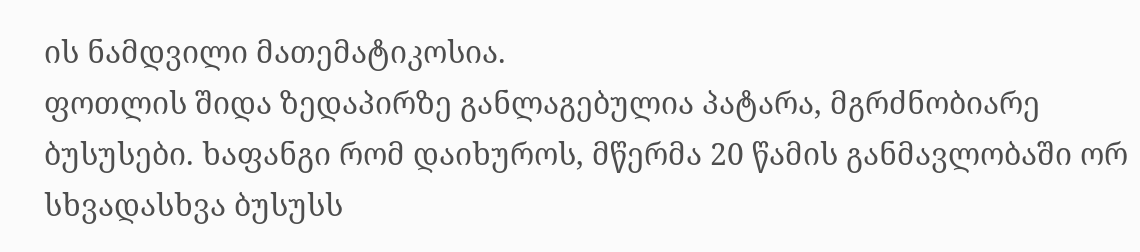ის ნამდვილი მათემატიკოსია.
ფოთლის შიდა ზედაპირზე განლაგებულია პატარა, მგრძნობიარე ბუსუსები. ხაფანგი რომ დაიხუროს, მწერმა 20 წამის განმავლობაში ორ სხვადასხვა ბუსუსს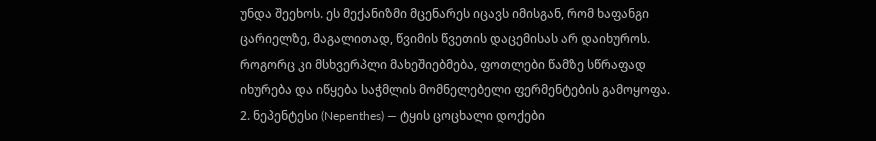უნდა შეეხოს. ეს მექანიზმი მცენარეს იცავს იმისგან, რომ ხაფანგი ცარიელზე, მაგალითად, წვიმის წვეთის დაცემისას არ დაიხუროს. როგორც კი მსხვერპლი მახეშიებმება, ფოთლები წამზე სწრაფად იხურება და იწყება საჭმლის მომნელებელი ფერმენტების გამოყოფა.
2. ნეპენტესი (Nepenthes) — ტყის ცოცხალი დოქები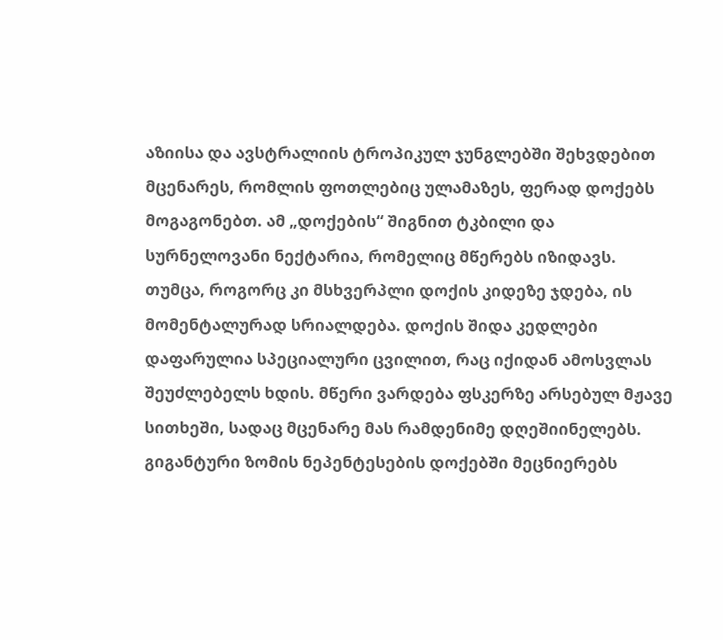აზიისა და ავსტრალიის ტროპიკულ ჯუნგლებში შეხვდებით მცენარეს, რომლის ფოთლებიც ულამაზეს, ფერად დოქებს მოგაგონებთ. ამ „დოქების“ შიგნით ტკბილი და სურნელოვანი ნექტარია, რომელიც მწერებს იზიდავს.
თუმცა, როგორც კი მსხვერპლი დოქის კიდეზე ჯდება, ის მომენტალურად სრიალდება. დოქის შიდა კედლები დაფარულია სპეციალური ცვილით, რაც იქიდან ამოსვლას შეუძლებელს ხდის. მწერი ვარდება ფსკერზე არსებულ მჟავე სითხეში, სადაც მცენარე მას რამდენიმე დღეშიინელებს. გიგანტური ზომის ნეპენტესების დოქებში მეცნიერებს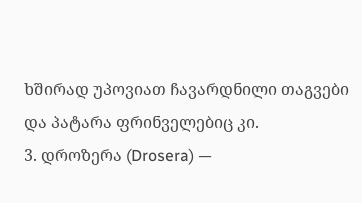ხშირად უპოვიათ ჩავარდნილი თაგვები და პატარა ფრინველებიც კი.
3. დროზერა (Drosera) —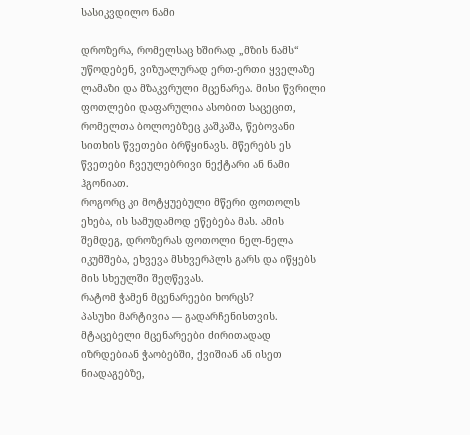სასიკვდილო ნამი

დროზერა, რომელსაც ხშირად „მზის ნამს“ უწოდებენ, ვიზუალურად ერთ-ერთი ყველაზე ლამაზი და მზაკვრული მცენარეა. მისი წვრილი ფოთლები დაფარულია ასობით საცეცით, რომელთა ბოლოებზეც კაშკაშა, წებოვანი სითხის წვეთები ბრწყინავს. მწერებს ეს წვეთები ჩვეულებრივი ნექტარი ან ნამი ჰგონიათ.
როგორც კი მოტყუებული მწერი ფოთოლს ეხება, ის სამუდამოდ ეწებება მას. ამის შემდეგ, დროზერას ფოთოლი ნელ-ნელა იკუმშება, ეხვევა მსხვერპლს გარს და იწყებს მის სხეულში შეღწევას.
რატომ ჭამენ მცენარეები ხორცს?
პასუხი მარტივია — გადარჩენისთვის. მტაცებელი მცენარეები ძირითადად იზრდებიან ჭაობებში, ქვიშიან ან ისეთ ნიადაგებზე,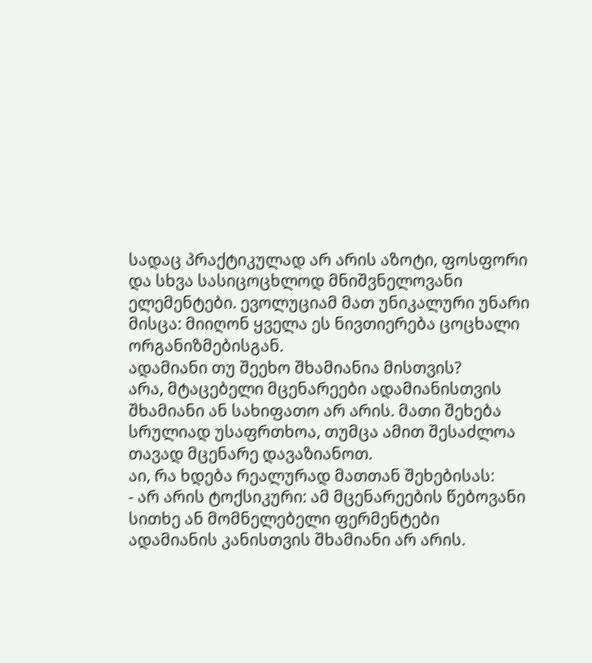სადაც პრაქტიკულად არ არის აზოტი, ფოსფორი და სხვა სასიცოცხლოდ მნიშვნელოვანი ელემენტები. ევოლუციამ მათ უნიკალური უნარი მისცა: მიიღონ ყველა ეს ნივთიერება ცოცხალი ორგანიზმებისგან.
ადამიანი თუ შეეხო შხამიანია მისთვის?
არა, მტაცებელი მცენარეები ადამიანისთვის შხამიანი ან სახიფათო არ არის. მათი შეხება სრულიად უსაფრთხოა, თუმცა ამით შესაძლოა თავად მცენარე დავაზიანოთ.
აი, რა ხდება რეალურად მათთან შეხებისას:
- არ არის ტოქსიკური: ამ მცენარეების წებოვანი სითხე ან მომნელებელი ფერმენტები ადამიანის კანისთვის შხამიანი არ არის.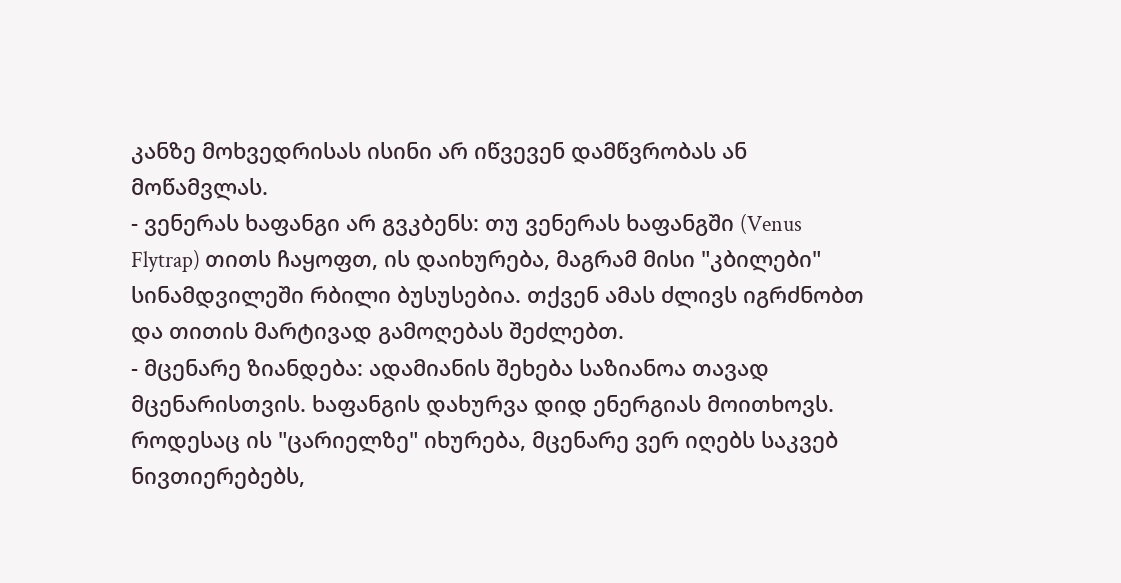კანზე მოხვედრისას ისინი არ იწვევენ დამწვრობას ან მოწამვლას.
- ვენერას ხაფანგი არ გვკბენს: თუ ვენერას ხაფანგში (Venus Flytrap) თითს ჩაყოფთ, ის დაიხურება, მაგრამ მისი "კბილები" სინამდვილეში რბილი ბუსუსებია. თქვენ ამას ძლივს იგრძნობთ და თითის მარტივად გამოღებას შეძლებთ.
- მცენარე ზიანდება: ადამიანის შეხება საზიანოა თავად მცენარისთვის. ხაფანგის დახურვა დიდ ენერგიას მოითხოვს. როდესაც ის "ცარიელზე" იხურება, მცენარე ვერ იღებს საკვებ ნივთიერებებს,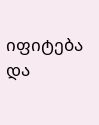იფიტება და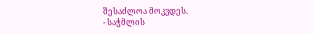შესაძლოა მოკვდეს.
- საჭმლის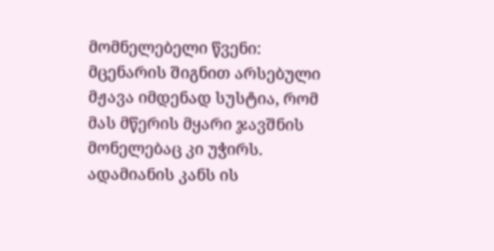მომნელებელი წვენი: მცენარის შიგნით არსებული მჟავა იმდენად სუსტია, რომ მას მწერის მყარი ჯავშნის მონელებაც კი უჭირს. ადამიანის კანს ის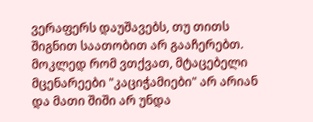ვერაფერს დაუშავებს, თუ თითს შიგნით საათობით არ გააჩერებთ.
მოკლედ რომ ვთქვათ, მტაცებელი მცენარეები "კაციჭამიები" არ არიან და მათი შიში არ უნდა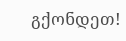გქონდეთ!